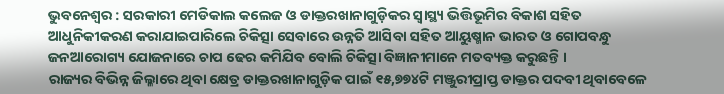ଭୁବନେଶ୍ୱର : ସରକାରୀ ମେଡିକାଲ କଲେଜ ଓ ଡାକ୍ତରଖାନାଗୁଡ଼ିକର ସ୍ୱାସ୍ଥ୍ୟ ଭିତ୍ତିଭୂମିର ବିକାଶ ସହିତ ଆଧୁନିକୀକରଣ କରାଯାଇପାରିଲେ ଚିକିତ୍ସା ସେବାରେ ଉନ୍ନତି ଆସିବା ସହିତ ଆୟୁଷ୍ମାନ ଭାରତ ଓ ଗୋପବନ୍ଧୁ ଜନଆରୋଗ୍ୟ ଯୋଜନାରେ ଚାପ ଢେର କମିଯିବ ବୋଲି ଚିକିତ୍ସା ବିଜ୍ଞାନୀମାନେ ମତବ୍ୟକ୍ତ କରୁଛନ୍ତି ।
ରାଜ୍ୟର ବିଭିନ୍ନ ଜିଲ୍ଳାରେ ଥିବା କ୍ଷେତ୍ର ଡାକ୍ତରଖାନାଗୁଡ଼ିକ ପାଇଁ ୧୫,୭୭୪ଟି ମଞ୍ଜୁରୀପ୍ରାପ୍ତ ଡାକ୍ତର ପଦବୀ ଥିବାବେଳେ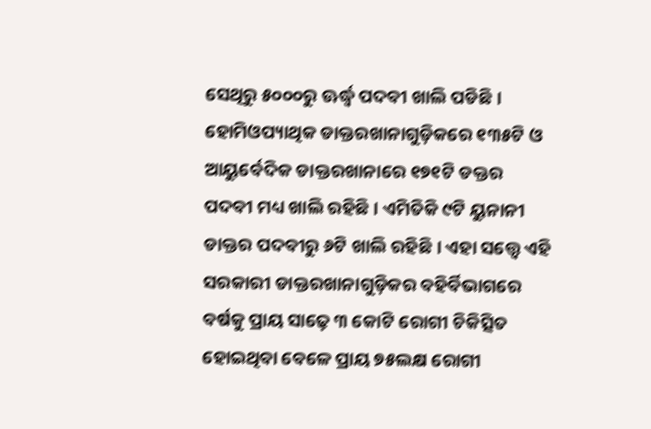ସେଥିରୁ ୫୦୦୦ରୁ ଊର୍ଦ୍ଧ୍ୱ ପଦବୀ ଖାଲି ପଡିଛି । ହୋମିଓପ୍ୟାଥିକ ଡାକ୍ତରଖାନାଗୁଡ଼ିକରେ ୧୩୫ଟି ଓ ଆୟୁର୍ବେଦିକ ଡାକ୍ତରଖାନାରେ ୧୭୧ଟି ଡକ୍ତର ପଦବୀ ମଧ୍ୟ ଖାଲି ରହିଛି । ଏମିତିକି ୯ଟି ୟୁନାନୀ ଡାକ୍ତର ପଦବୀରୁ ୬ଟି ଖାଲି ରହିଛି । ଏହା ସତ୍ତ୍ୱେ ଏହି ସରକାରୀ ଡାକ୍ତରଖାନାଗୁଡ଼ିକର ବହିର୍ବିଭାଗରେ ବର୍ଷକୁ ପ୍ରାୟ ସାଢ଼େ ୩ କୋଟି ରୋଗୀ ଚିକିତ୍ସିତ ହୋଇଥିବା ବେଳେ ପ୍ରାୟ ୭୫ଲକ୍ଷ ରୋଗୀ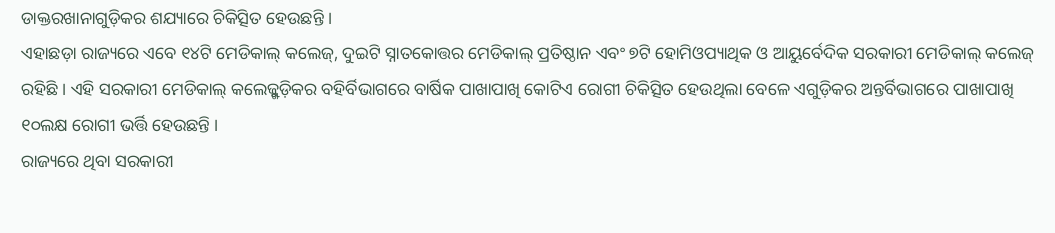ଡାକ୍ତରଖାନାଗୁଡ଼ିକର ଶଯ୍ୟାରେ ଚିକିତ୍ସିତ ହେଉଛନ୍ତି ।
ଏହାଛଡ଼ା ରାଜ୍ୟରେ ଏବେ ୧୪ଟି ମେଡିକାଲ୍ କଲେଜ୍, ଦୁଇଟି ସ୍ନାତକୋତ୍ତର ମେଡିକାଲ୍ ପ୍ରତିଷ୍ଠାନ ଏବଂ ୭ଟି ହୋମିଓପ୍ୟାଥିକ ଓ ଆୟୁର୍ବେଦିକ ସରକାରୀ ମେଡିକାଲ୍ କଲେଜ୍ ରହିଛି । ଏହି ସରକାରୀ ମେଡିକାଲ୍ କଲେଜ୍ଗୁଡ଼ିକର ବହିର୍ବିଭାଗରେ ବାର୍ଷିକ ପାଖାପାଖି କୋଟିଏ ରୋଗୀ ଚିକିତ୍ସିତ ହେଉଥିଲା ବେଳେ ଏଗୁଡ଼ିକର ଅନ୍ତର୍ବିଭାଗରେ ପାଖାପାଖି ୧୦ଲକ୍ଷ ରୋଗୀ ଭର୍ତ୍ତି ହେଉଛନ୍ତି ।
ରାଜ୍ୟରେ ଥିବା ସରକାରୀ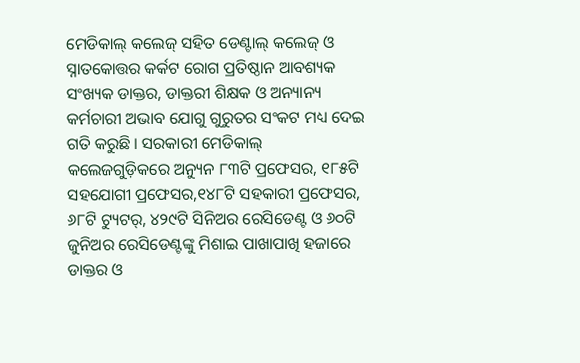ମେଡିକାଲ୍ କଲେଜ୍ ସହିତ ଡେଣ୍ଟାଲ୍ କଲେଜ୍ ଓ ସ୍ନାତକୋତ୍ତର କର୍କଟ ରୋଗ ପ୍ରତିଷ୍ଠାନ ଆବଶ୍ୟକ ସଂଖ୍ୟକ ଡାକ୍ତର, ଡାକ୍ତରୀ ଶିକ୍ଷକ ଓ ଅନ୍ୟାନ୍ୟ କର୍ମଚାରୀ ଅଭାବ ଯୋଗୁ ଗୁରୁତର ସଂକଟ ମଧ୍ୟ ଦେଇ ଗତି କରୁଛି । ସରକାରୀ ମେଡିକାଲ୍ କଲେଜଗୁଡ଼ିକରେ ଅନ୍ୟୁନ ୮୩ଟି ପ୍ରଫେସର, ୧୮୫ଟି ସହଯୋଗୀ ପ୍ରଫେସର,୧୪୮ଟି ସହକାରୀ ପ୍ରଫେସର, ୬୮ଟି ଟ୍ୟୁଟର୍, ୪୨୯ଟି ସିନିଅର ରେସିଡେଣ୍ଟ ଓ ୬୦ଟି ଜୁନିଅର ରେସିଡେଣ୍ଟଙ୍କୁ ମିଶାଇ ପାଖାପାଖି ହଜାରେ ଡାକ୍ତର ଓ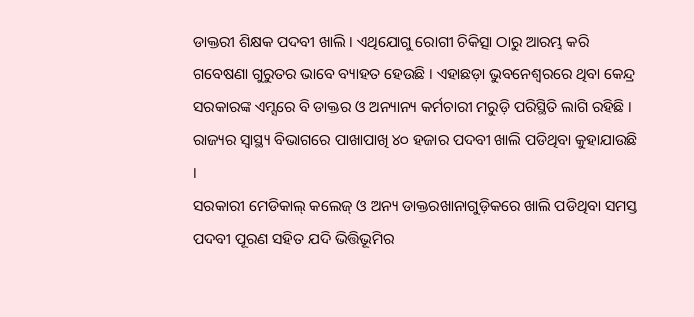ଡାକ୍ତରୀ ଶିକ୍ଷକ ପଦବୀ ଖାଲି । ଏଥିଯୋଗୁ ରୋଗୀ ଚିକିତ୍ସା ଠାରୁ ଆରମ୍ଭ କରି ଗବେଷଣା ଗୁରୁତର ଭାବେ ବ୍ୟାହତ ହେଉଛି । ଏହାଛଡ଼ା ଭୁବନେଶ୍ୱରରେ ଥିବା କେନ୍ଦ୍ର ସରକାରଙ୍କ ଏମ୍ସରେ ବି ଡାକ୍ତର ଓ ଅନ୍ୟାନ୍ୟ କର୍ମଚାରୀ ମରୁଡ଼ି ପରିସ୍ଥିତି ଲାଗି ରହିଛି । ରାଜ୍ୟର ସ୍ୱାସ୍ଥ୍ୟ ବିଭାଗରେ ପାଖାପାଖି ୪୦ ହଜାର ପଦବୀ ଖାଲି ପଡିଥିବା କୁହାଯାଉଛି ।
ସରକାରୀ ମେଡିକାଲ୍ କଲେଜ୍ ଓ ଅନ୍ୟ ଡାକ୍ତରଖାନାଗୁଡ଼ିକରେ ଖାଲି ପଡିଥିବା ସମସ୍ତ ପଦବୀ ପୂରଣ ସହିତ ଯଦି ଭିତ୍ତିଭୂମିର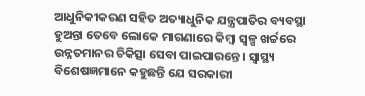ଆଧୁନିକୀକରଣ ସହିତ ଅତ୍ୟାଧୁନିକ ଯନ୍ତ୍ରପାତିର ବ୍ୟବସ୍ଥା ହୁଅନ୍ତା ତେବେ ଲୋକେ ମାଗଣାରେ କିମ୍ବା ସ୍ୱଳ୍ପ ଖର୍ଚ୍ଚରେ ଉନ୍ନତମାନର ଚିକିତ୍ସା ସେବା ପାଇପାରନ୍ତେ । ସ୍ୱାସ୍ଥ୍ୟ ବିଶେଷଜ୍ଞମାନେ କହୁଛନ୍ତି ଯେ ସରକାରୀ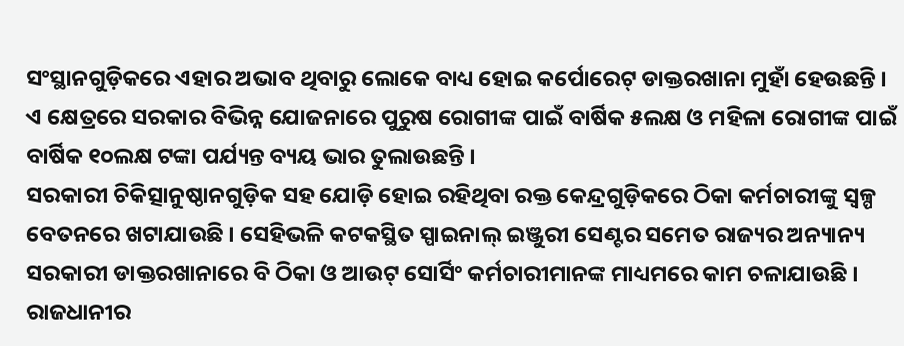ସଂସ୍ଥାନଗୁଡ଼ିକରେ ଏହାର ଅଭାବ ଥିବାରୁ ଲୋକେ ବାଧ୍ୟ ହୋଇ କର୍ପୋରେଟ୍ ଡାକ୍ତରଖାନା ମୁହାଁ ହେଉଛନ୍ତି । ଏ କ୍ଷେତ୍ରରେ ସରକାର ବିଭିନ୍ନ ଯୋଜନାରେ ପୁରୁଷ ରୋଗୀଙ୍କ ପାଇଁ ବାର୍ଷିକ ୫ଲକ୍ଷ ଓ ମହିଳା ରୋଗୀଙ୍କ ପାଇଁ ବାର୍ଷିକ ୧୦ଲକ୍ଷ ଟଙ୍କା ପର୍ଯ୍ୟନ୍ତ ବ୍ୟୟ ଭାର ତୁଲାଉଛନ୍ତି ।
ସରକାରୀ ଚିକିତ୍ସାନୁଷ୍ଠାନଗୁଡ଼ିକ ସହ ଯୋଡ଼ି ହୋଇ ରହିଥିବା ରକ୍ତ କେନ୍ଦ୍ରଗୁଡ଼ିକରେ ଠିକା କର୍ମଚାରୀଙ୍କୁ ସ୍ୱଳ୍ପ ବେତନରେ ଖଟାଯାଉଛି । ସେହିଭଳି କଟକସ୍ଥିତ ସ୍ପାଇନାଲ୍ ଇଞ୍ଜୁରୀ ସେଣ୍ଟର ସମେତ ରାଜ୍ୟର ଅନ୍ୟାନ୍ୟ ସରକାରୀ ଡାକ୍ତରଖାନାରେ ବି ଠିକା ଓ ଆଉଟ୍ ସୋର୍ସିଂ କର୍ମଚାରୀମାନଙ୍କ ମାଧ୍ୟମରେ କାମ ଚଳାଯାଉଛି । ରାଜଧାନୀର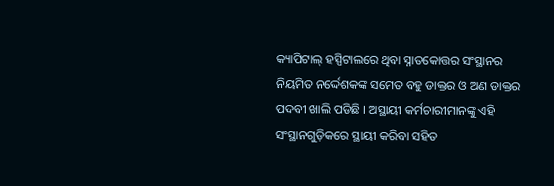କ୍ୟାପିଟାଲ୍ ହସ୍ପିଟାଲରେ ଥିବା ସ୍ନାତକୋତ୍ତର ସଂସ୍ଥାନର ନିୟମିତ ନର୍ଦ୍ଦେଶକଙ୍କ ସମେତ ବହୁ ଡାକ୍ତର ଓ ଅଣ ଡାକ୍ତର ପଦବୀ ଖାଲି ପଡିଛି । ଅସ୍ଥାୟୀ କର୍ମଚାରୀମାନଙ୍କୁ ଏହି ସଂସ୍ଥାନଗୁଡ଼ିକରେ ସ୍ଥାୟୀ କରିବା ସହିତ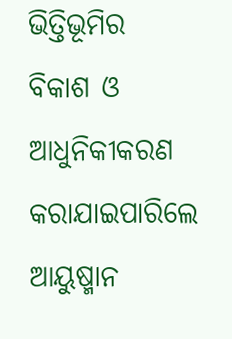ଭିତ୍ତିଭୂମିର ବିକାଶ ଓ ଆଧୁନିକୀକରଣ କରାଯାଇପାରିଲେ ଆୟୁଷ୍ମାନ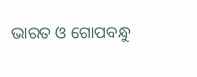ଭାରତ ଓ ଗୋପବନ୍ଧୁ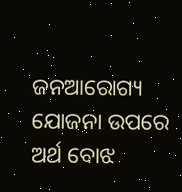ଜନଆରୋଗ୍ୟ ଯୋଜନା ଉପରେ ଅର୍ଥ ବୋଝ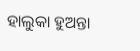ହାଲୁକା ହୁଅନ୍ତା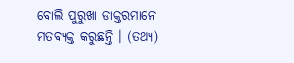ବୋଲି ପୁରୁଖା ଡାକ୍ତରମାନେ ମତବ୍ୟକ୍ତ କରୁଛନ୍ତି । (ତଥ୍ୟ)